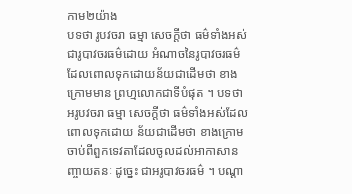កាម២យ៉ាង
បទថា រូបវចរា ធម្មា សេចក្តីថា ធម៌ទាំងអស់ ជារូបាវចរធម៌ដោយ អំណាចនៃរូបាវចរធម៌ ដែលពោលទុកដោយន័យជាដើមថា ខាងក្រោមមាន ព្រហ្មលោកជាទីបំផុត ។ បទថា អរូបវចរា ធម្មា សេចក្តីថា ធម៌ទាំងអស់ដែលពោលទុកដោយ ន័យជាដើមថា ខាងក្រោមចាប់ពីពួកទេវតាដែលចូលដល់អាកាសានញ្ចាយតនៈ ដូច្នេះ ជាអរូបាវចរធម៌ ។ បណ្តា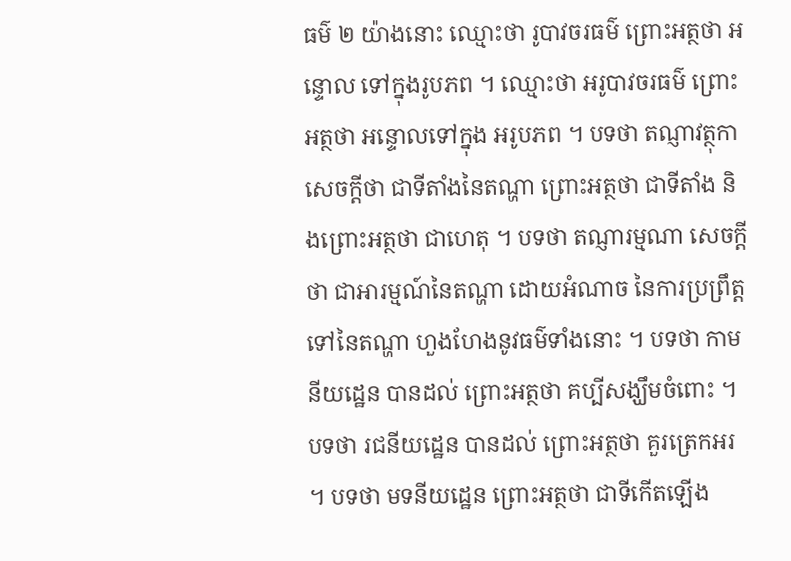ធម៌ ២ យ៉ាងនោះ ឈ្មោះថា រូបាវចរធម៌ ព្រោះអត្ថថា អន្ទោល ទៅក្នុងរូបភព ។ ឈ្មោះថា អរូបាវចរធម៌ ព្រោះអត្ថថា អន្ទោលទៅក្នុង អរូបភព ។ បទថា តណ្ញាវត្ថុកា សេចក្តីថា ជាទីតាំងនៃតណ្ហា ព្រោះអត្ថថា ជាទីតាំង និងព្រោះអត្ថថា ជាហេតុ ។ បទថា តណ្ញារម្មណា សេចក្តីថា ជាអារម្មណ៍នៃតណ្ហា ដោយអំណាច នៃការប្រព្រឹត្តទៅនៃតណ្ហា ហួងហែងនូវធម៌ទាំងនោះ ។ បទថា កាមនីយដ្ឋេន បានដល់ ព្រោះអត្ថថា គប្បីសង្ឃឹមចំពោះ ។ បទថា រជនីយដ្ឋេន បានដល់ ព្រោះអត្ថថា គួរត្រេកអរ ។ បទថា មទនីយដ្ឋេន ព្រោះអត្ថថា ជាទីកើតឡើង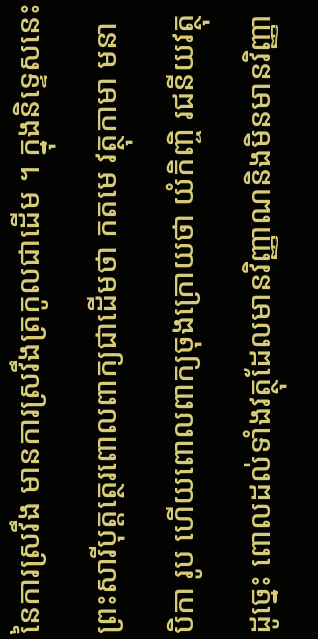នៃការស្រវឹង មានការស្រវឹងត្រកូលជាដើម ។ ក្នុងនិទ្ទេសនេះ ព្រះសារីបុត្តត្ថេរពោលពាក្យជាដើមថា កតមេ វត្ថុកាមា មនាបិកា រូប ហើយពោលពាក្យចុងក្រោយថា យំកិញ្ចិ រជនីយវត្ថុ ដូច្នេះ ពោលដល់ទាំងវត្ថុដែលមានវិញ្ញាណនិងមិនមានវិញ្ញា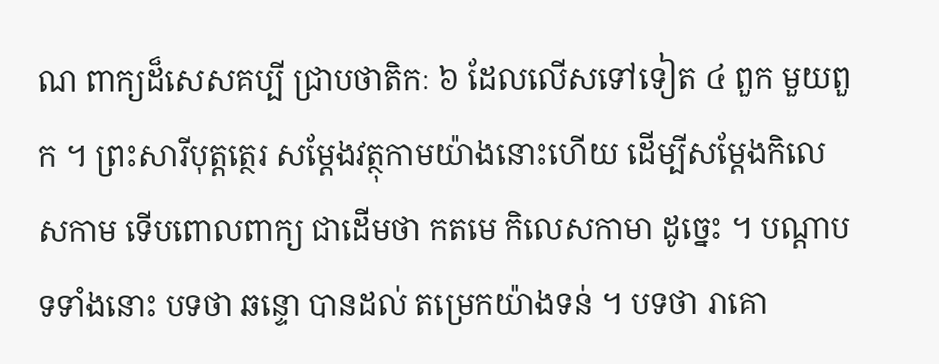ណ ពាក្យដ៏សេសគប្បី ជ្រាបថាតិកៈ ៦ ដែលលើសទៅទៀត ៤ ពួក មួយពួក ។ ព្រះសារីបុត្តត្ថេរ សម្តែងវត្ថុកាមយ៉ាងនោះហើយ ដើម្បីសម្តែងកិលេសកាម ទើបពោលពាក្យ ជាដើមថា កតមេ កិលេសកាមា ដូច្នេះ ។ បណ្តាបទទាំងនោះ បទថា ឆន្ទោ បានដល់ តម្រេកយ៉ាងទន់ ។ បទថា រាគោ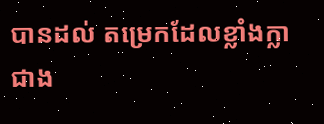បានដល់ តម្រេកដែលខ្លាំងក្លាជាង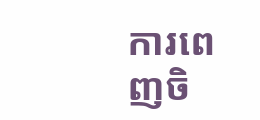ការពេញចិ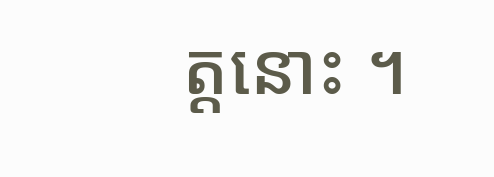ត្តនោះ ។